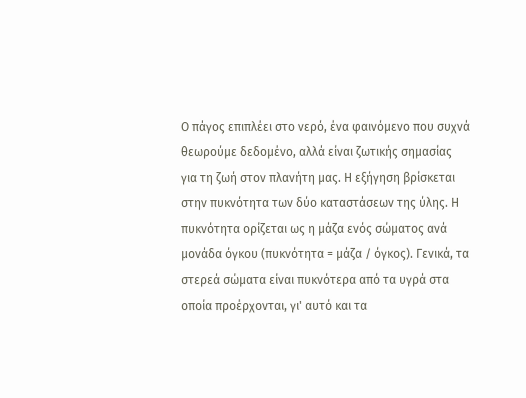Ο πάγος επιπλέει στο νερό, ένα φαινόμενο που συχνά θεωρούμε δεδομένο, αλλά είναι ζωτικής σημασίας για τη ζωή στον πλανήτη μας. Η εξήγηση βρίσκεται στην πυκνότητα των δύο καταστάσεων της ύλης. Η πυκνότητα ορίζεται ως η μάζα ενός σώματος ανά μονάδα όγκου (πυκνότητα = μάζα / όγκος). Γενικά, τα στερεά σώματα είναι πυκνότερα από τα υγρά στα οποία προέρχονται, γι' αυτό και τα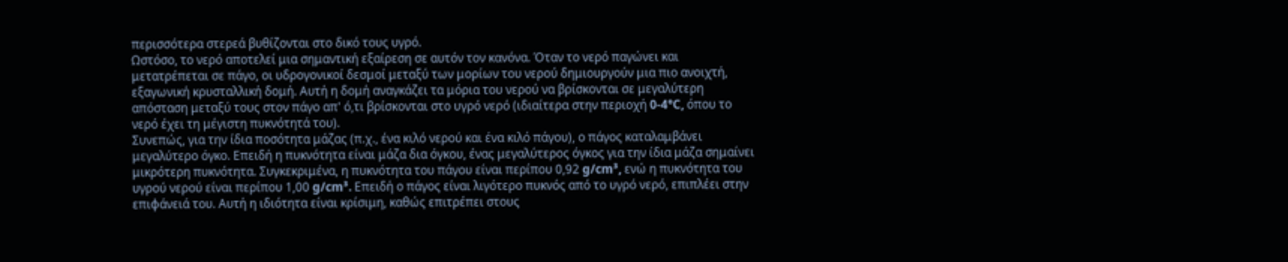περισσότερα στερεά βυθίζονται στο δικό τους υγρό.
Ωστόσο, το νερό αποτελεί μια σημαντική εξαίρεση σε αυτόν τον κανόνα. Όταν το νερό παγώνει και μετατρέπεται σε πάγο, οι υδρογονικοί δεσμοί μεταξύ των μορίων του νερού δημιουργούν μια πιο ανοιχτή, εξαγωνική κρυσταλλική δομή. Αυτή η δομή αναγκάζει τα μόρια του νερού να βρίσκονται σε μεγαλύτερη απόσταση μεταξύ τους στον πάγο απ' ό,τι βρίσκονται στο υγρό νερό (ιδιαίτερα στην περιοχή 0-4°C, όπου το νερό έχει τη μέγιστη πυκνότητά του).
Συνεπώς, για την ίδια ποσότητα μάζας (π.χ., ένα κιλό νερού και ένα κιλό πάγου), ο πάγος καταλαμβάνει μεγαλύτερο όγκο. Επειδή η πυκνότητα είναι μάζα δια όγκου, ένας μεγαλύτερος όγκος για την ίδια μάζα σημαίνει μικρότερη πυκνότητα. Συγκεκριμένα, η πυκνότητα του πάγου είναι περίπου 0,92 g/cm³, ενώ η πυκνότητα του υγρού νερού είναι περίπου 1,00 g/cm³. Επειδή ο πάγος είναι λιγότερο πυκνός από το υγρό νερό, επιπλέει στην επιφάνειά του. Αυτή η ιδιότητα είναι κρίσιμη, καθώς επιτρέπει στους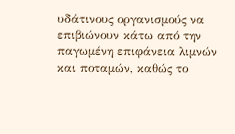υδάτινους οργανισμούς να επιβιώνουν κάτω από την παγωμένη επιφάνεια λιμνών και ποταμών, καθώς το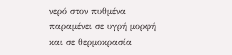νερό στον πυθμένα παραμένει σε υγρή μορφή και σε θερμοκρασία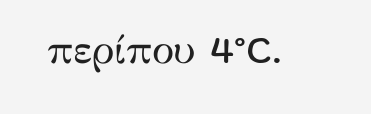περίπου 4°C.